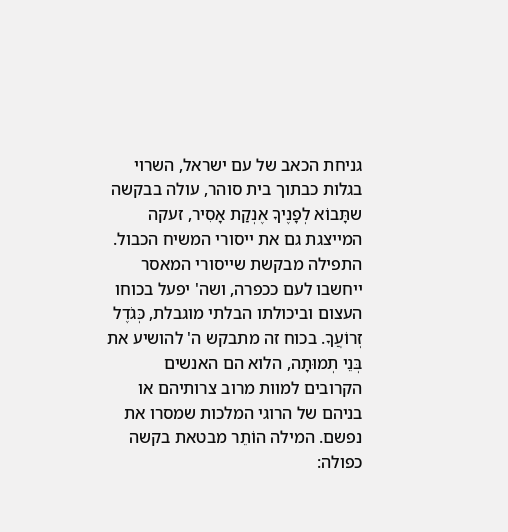גניחת הכאב של עם ישראל, השרוי בגלות כבתוך בית סוהר, עולה בבקשה שתָּבוֹא לְפָנֶיךָ אֶנְקַת אָסִיר, זעקה המייצגת גם את ייסורי המשיח הכבול. התפילה מבקשת שייסורי המאסר ייחשבו לעם ככפרה, ושה' יפעל בכוחו העצום וביכולתו הבלתי מוגבלת, כְּגֹדֶל זְרוֹעֲךָ. בכוח זה מתבקש ה' להושיע את בְּנֵי תְמוּתָה, הלוא הם האנשים הקרובים למוות מרוב צרותיהם או בניהם של הרוגי המלכות שמסרו את נפשם. המילה הוֹתֵר מבטאת בקשה כפולה: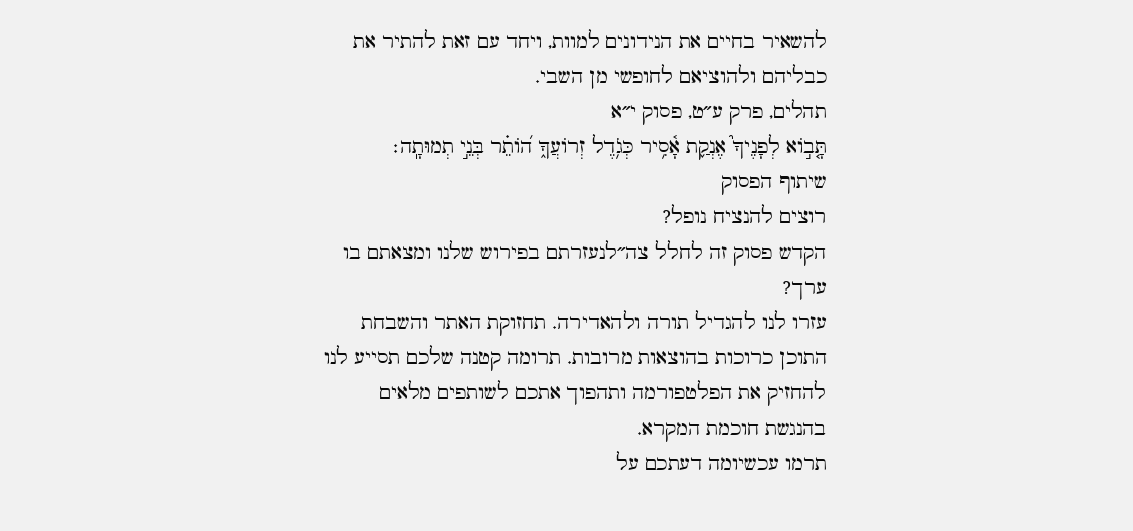להשאיר בחיים את הנידונים למוות, ויחד עם זאת להתיר את כבליהם ולהוציאם לחופשי מן השבי.
תהלים, פרק ע״ט, פסוק י״א
תָּ֤ב֣וֹא לְפָנֶיךָ֮ אֶנְקַ֢ת אָ֫סִ֥יר כְּגֹ֥דֶל זְרוֹעֲךָ֑ ה֝וֹתֵ֗ר בְּנֵ֣י תְמוּתָֽה׃
שיתוף הפסוק
רוצים להנציח נופל?
הקדש פסוק זה לחלל צה״לנעזרתם בפירוש שלנו ומצאתם בו ערך?
עזרו לנו להגדיל תורה ולהאדירה. תחזוקת האתר והשבחת התוכן כרוכות בהוצאות מרובות. תרומה קטנה שלכם תסייע לנו להחזיק את הפלטפורמה ותהפוך אתכם לשותפים מלאים בהנגשת חוכמת המקרא.
תרמו עכשיומה דעתכם על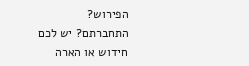הפירוש?
התחברתם? יש לכם חידוש או הארה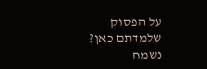על הפסוק שלמדתם כאן? נשמח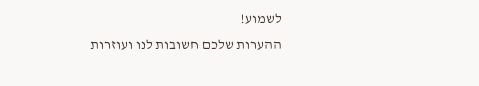לשמוע!
ההערות שלכם חשובות לנו ועוזרות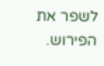לשפר את הפירוש.